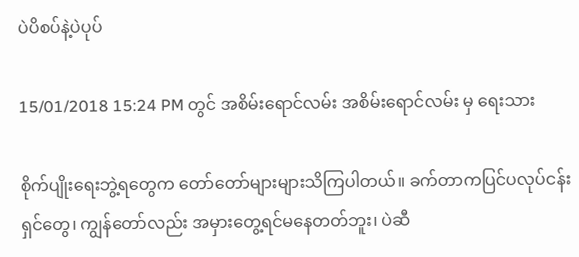ပဲပိစပ်နဲ့ပဲပုပ်

15/01/2018 15:24 PM တွင် အစိမ်းရောင်လမ်း အစိမ်းရောင်လမ်း မှ ရေးသား

စိုက်ပျိုးရေးဘွဲ့ရတွေက တော်တော်များများသိကြပါတယ်။ ခက်တာကပြင်ပလုပ်ငန်းရှင်တွေ၊ ကျွန်တော်လည်း အမှားတွေ့ရင်မနေတတ်ဘူး၊ ပဲဆီ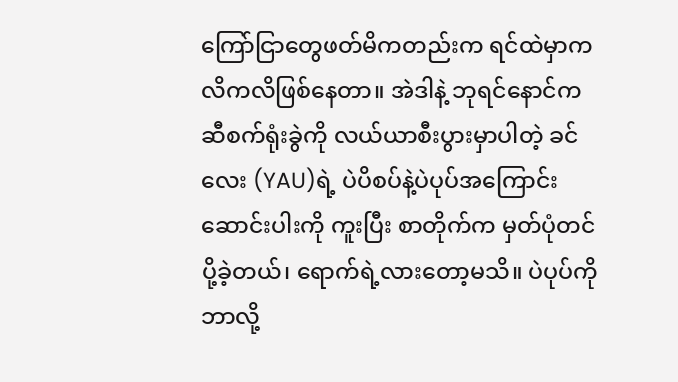ကြော်ငြာတွေဖတ်မိကတည်းက ရင်ထဲမှာကလိကလိဖြစ်နေတာ။ အဲဒါနဲ့ ဘုရင်နောင်က ဆီစက်ရုံးခွဲကို လယ်ယာစီးပွားမှာပါတဲ့ ခင်လေး (YAU)ရဲ့ ပဲပိစပ်နဲ့ပဲပုပ်အကြောင်း ဆောင်းပါးကို ကူးပြီး စာတိုက်က မှတ်ပုံတင်ပို့ခဲ့တယ်၊ ရောက်ရဲ့လားတော့မသိ။ ပဲပုပ်ကို ဘာလို့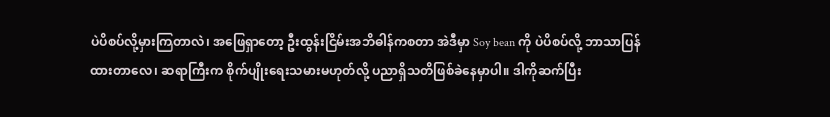ပဲပိစပ်လို့မှားကြတာလဲ၊ အဖြေရှာတော့ ဦးထွန်းငြိမ်းအဘိဓါန်ကစတာ အဲဒီမှာ Soy bean ကို ပဲပိစပ်လို့ ဘာသာပြန်ထားတာလေ၊ ဆရာကြီးက စိုက်ပျိုးရေးသမားမဟုတ်လို့ ပညာရှိသတိဖြစ်ခဲနေမှာပါ။ ဒါကိုဆက်ပြီး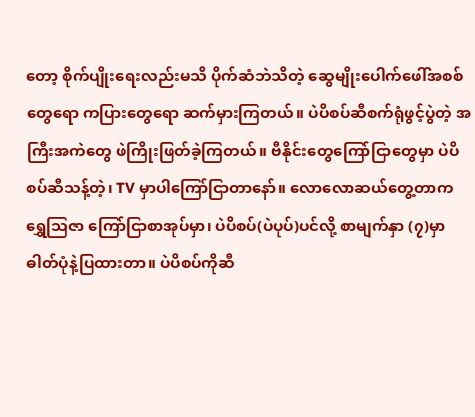တော့ စိုက်ပျိုးရေးလည်းမသိ ပိုက်ဆံဘဲသိတဲ့ ဆွေမျိုးပေါက်ဖေါ်အစစ်တွေရော ကပြားတွေရော ဆက်မှားကြတယ်။ ပဲပိစပ်ဆီစက်ရုံဖွင့်ပွဲတဲ့ အကြီးအကဲတွေ ဖဲကြိုးဖြတ်ခဲ့ကြတယ်။ ဗီနိုင်းတွေကြော်ငြာတွေမှာ ပဲပိစပ်ဆီသန့်တဲ့၊ TV မှာပါကြော်ငြာတာနော်။ လောလောဆယ်တွေ့တာက ရွှေသြဇာ ကြော်ငြာစာအုပ်မှာ၊ ပဲပိစပ်(ပဲပုပ်)ပင်လို့ စာမျက်နှာ (၇)မှာ ဓါတ်ပုံနဲ့ပြထားတာ။ ပဲပိစပ်ကိုဆီ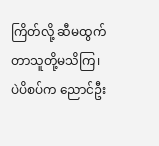ကြိတ်လို့ ဆီမထွက်တာသူတို့မသိကြ၊ ပဲပိစပ်က ညောင်ဦး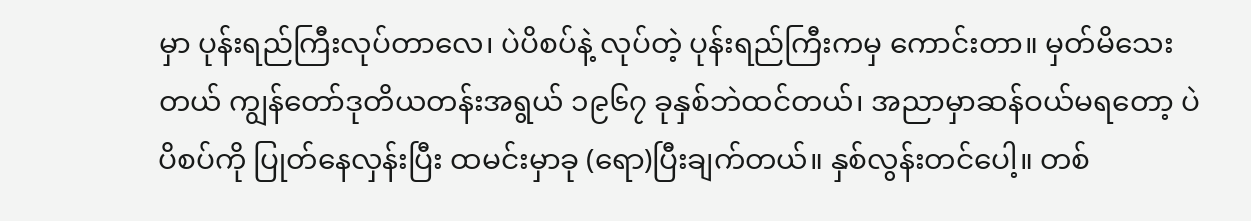မှာ ပုန်းရည်ကြီးလုပ်တာလေ၊ ပဲပိစပ်နဲ့ လုပ်တဲ့ ပုန်းရည်ကြီးကမှ ကောင်းတာ။ မှတ်မိသေးတယ် ကျွန်တော်ဒုတိယတန်းအရွယ် ၁၉၆၇ ခုနှစ်ဘဲထင်တယ်၊ အညာမှာဆန်ဝယ်မရတော့ ပဲပိစပ်ကို ပြုတ်နေလှန်းပြီး ထမင်းမှာခု (ရော)ပြီးချက်တယ်။ နှစ်လွန်းတင်ပေါ့။ တစ်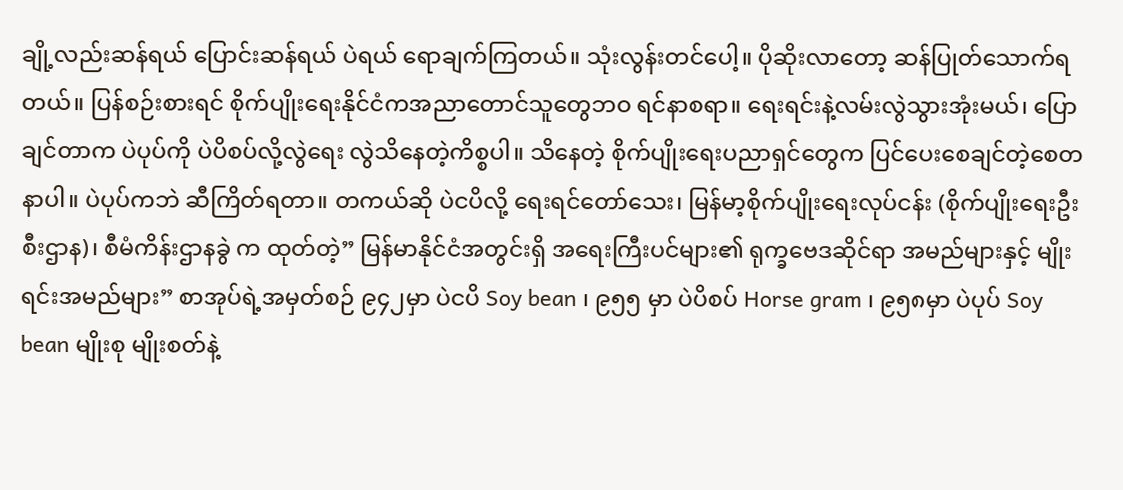ချို့လည်းဆန်ရယ် ပြောင်းဆန်ရယ် ပဲရယ် ရောချက်ကြတယ်။ သုံးလွန်းတင်ပေါ့။ ပိုဆိုးလာတော့ ဆန်ပြုတ်သောက်ရတယ်။ ပြန်စဉ်းစားရင် စိုက်ပျိုးရေးနိုင်ငံကအညာတောင်သူတွေဘဝ ရင်နာစရာ။ ရေးရင်းနဲ့လမ်းလွဲသွားအုံးမယ်၊ ပြောချင်တာက ပဲပုပ်ကို ပဲပိစပ်လို့လွဲရေး လွဲသိနေတဲ့ကိစ္စပါ။ သိနေတဲ့ စိုက်ပျိုးရေးပညာရှင်တွေက ပြင်ပေးစေချင်တဲ့စေတနာပါ။ ပဲပုပ်ကဘဲ ဆီကြိတ်ရတာ။ တကယ်ဆို ပဲငပိလို့ ရေးရင်တော်သေး၊ မြန်မာ့စိုက်ပျိုးရေးလုပ်ငန်း (စိုက်ပျိုးရေးဦးစီးဌာန)၊ စီမံကိန်းဌာနခွဲ က ထုတ်တဲ့” မြန်မာနိုင်ငံအတွင်းရှိ အရေးကြီးပင်များ၏ ရုက္ခဗေဒဆိုင်ရာ အမည်များနှင့် မျိုးရင်းအမည်များ” စာအုပ်ရဲ့အမှတ်စဉ် ၉၄၂မှာ ပဲငပိ Soy bean ၊ ၉၅၅ မှာ ပဲပိစပ် Horse gram ၊ ၉၅၈မှာ ပဲပုပ် Soy bean မျိုးစု မျိုးစတ်နဲ့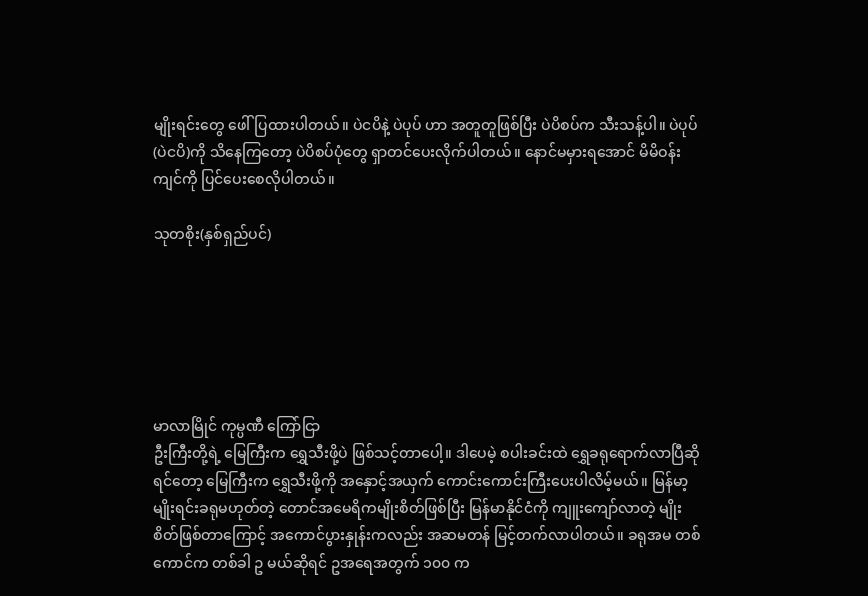မျိုးရင်းတွေ ဖေါ်ပြထားပါတယ်။ ပဲငပိနဲ့ ပဲပုပ် ဟာ အတူတူဖြစ်ပြီး ပဲပိစပ်က သီးသန့်ပါ။ ပဲပုပ် (ပဲငပိ)ကို သိနေကြတော့ ပဲပိစပ်ပုံတွေ ရှာတင်ပေးလိုက်ပါတယ်။ နောင်မမှားရအောင် မိမိဝန်းကျင်ကို ပြင်ပေးစေလိုပါတယ်။

သုတစိုး(နှစ်ရှည်ပင်)






မာလာမြိုင် ကုမ္ပဏီ ကြော်ငြာ
ဦးကြီးတို့ရဲ့ မြေကြီးက ရွှေသီးဖို့ပဲ ဖြစ်သင့်တာပေါ့။ ဒါပေမဲ့ စပါးခင်းထဲ ရွှေခရုရောက်လာပြီဆိုရင်တော့ မြေကြီးက ရွှေသီးဖို့ကို အနှောင့်အယှက် ကောင်းကောင်းကြီးပေးပါလိမ့်မယ်။ မြန်မာ့မျိုးရင်းခရုမဟုတ်တဲ့ တောင်အမေရိကမျိုးစိတ်ဖြစ်ပြီး မြန်မာနိုင်ငံကို ကျူးကျော်လာတဲ့ မျိုးစိတ်ဖြစ်တာကြောင့် အကောင်ပွားနှုန်းကလည်း အဆမတန် မြင့်တက်လာပါတယ်။ ခရုအမ တစ်ကောင်က တစ်ခါ ဥ မယ်ဆိုရင် ဥအရေအတွက် ၁၀၀ က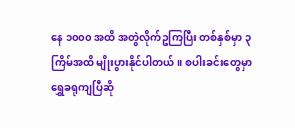နေ ၁၀၀၀ အထိ အတွဲလိုက်ဥကြပြီး တစ်နှစ်မှာ ၃ ကြိမ်အထိ မျိုးပွားနိုင်ပါတယ်။ စပါးခင်းတွေမှာ ရွှေခရုကျပြီဆို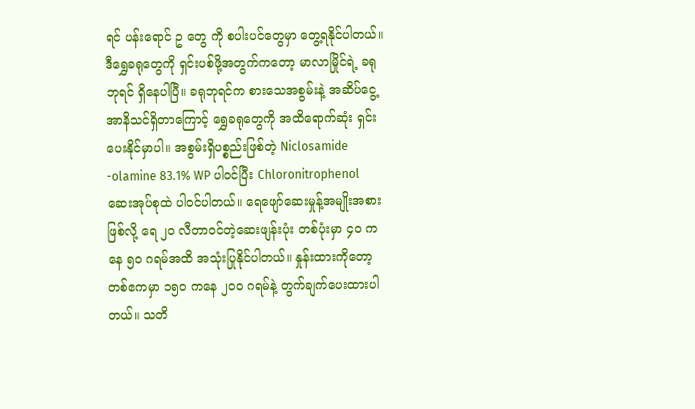ရင် ပန်းရောင် ဥ တွေ ကို စပါးပင်တွေမှာ တွေ့ရနိုင်ပါတယ်။ ဒီရွှေခရုတွေကို ရှင်းပစ်ဖို့အတွက်ကတော့ မာလာမြိုင်ရဲ့ ခရုဘုရင် ရှိနေပါပြီ။ ခရုဘုရင်က စားသေအစွမ်းနဲ့ အဆိပ်ငွေ့အာနိသင်ရှိတာကြောင့် ရွှေခရုတွေကို အထိရောက်ဆုံး ရှင်းပေးနိုင်မှာပါ။ အစွမ်းရှိပစ္စည်းဖြစ်တဲ့ Niclosamide -olamine 83.1% WP ပါဝင်ပြီး Chloronitrophenol ဆေးအုပ်စုထဲ ပါဝင်ပါတယ်။ ရေဖျော်ဆေးမှုန့်အမျိုးအစားဖြစ်လို့ ရေ ၂၀ လီတာဝင်တဲ့ဆေးဖျန်းပုံး တစ်ပုံးမှာ ၄၀ ကနေ ၅၀ ဂရမ်အထိ အသုံးပြုနိုင်ပါတယ်။ နှုန်းထားကိုတော့ တစ်ဧကမှာ ၁၅၀ ကနေ ၂၀၀ ဂရမ်နဲ့ တွက်ချက်ပေးထားပါတယ်။ သတိ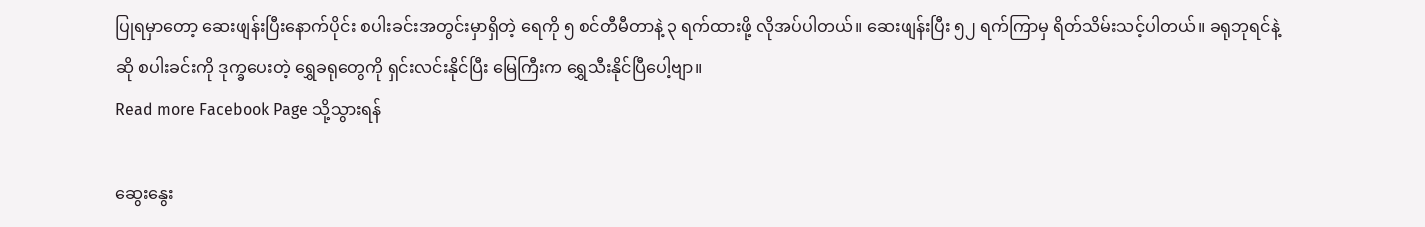ပြုရမှာတော့ ဆေးဖျန်းပြီးနောက်ပိုင်း စပါးခင်းအတွင်းမှာရှိတဲ့ ရေကို ၅ စင်တီမီတာနဲ့ ၃ ရက်ထားဖို့ လိုအပ်ပါတယ်။ ဆေးဖျန်းပြီး ၅၂ ရက်ကြာမှ ရိတ်သိမ်းသင့်ပါတယ်။ ခရုဘုရင်နဲ့ဆို စပါးခင်းကို ဒုက္ခပေးတဲ့ ရွှေခရုတွေကို ရှင်းလင်းနိုင်ပြီး မြေကြီးက ရွှေသီးနိုင်ပြီပေါ့ဗျာ။
Read more Facebook Page သို့သွားရန်

ဆွေးနွေး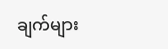ချက်များ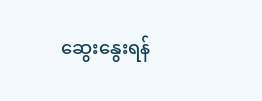ဆွေးနွေးရန်